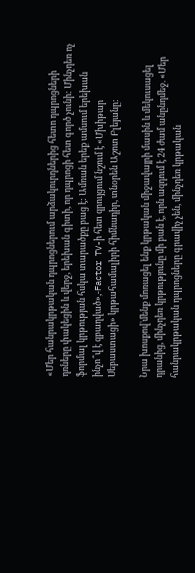«Մեր հանրակրթական դպրոցներում արձակուրդներից հետո դպրոցների դռները փակեցին և վերջ, երեխան գիտի, որ դպրոցի հետ գործ չունի: Մինչդեռ ոչ ֆորմալ կրթության հսկա տարածքը բաց է: Ամռան երեք ամսում երեխան ինչո՞վ է զբաղված»,-Factor TV-ի հետ զրույցում նշում է «Մխիթար Սեբաստացի» կրթահամալիրի հիմնադիր, տնօրեն Աշոտ Բլեյանը:

Նրա խոսքով`մենք մոռացել ենք կրթական միջավայրի մասին և մեկուսացել դրանից, մինչդեռ կրթությունը մի բան է, որն ազդում է 24 ժամ անընդմեջ. «Մեր հանրակրթական դպրոցները գրավիչ չեն, մինչդեռ կրթական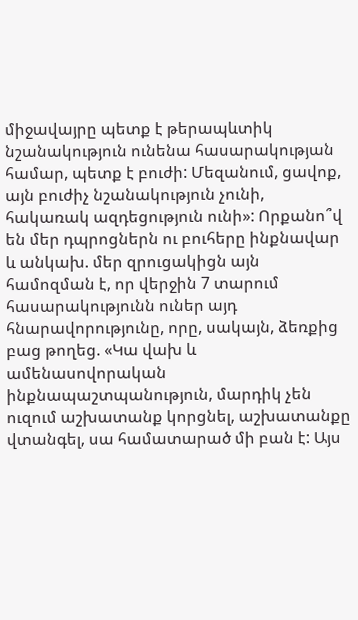միջավայրը պետք է թերապևտիկ նշանակություն ունենա հասարակության համար, պետք է բուժի: Մեզանում, ցավոք, այն բուժիչ նշանակություն չունի, հակառակ ազդեցություն ունի»: Որքանո՞վ են մեր դպրոցներն ու բուհերը ինքնավար և անկախ. մեր զրուցակիցն այն համոզման է, որ վերջին 7 տարում հասարակությունն ուներ այդ հնարավորությունը, որը, սակայն, ձեռքից բաց թողեց. «Կա վախ և ամենասովորական ինքնապաշտպանություն, մարդիկ չեն ուզում աշխատանք կորցնել, աշխատանքը վտանգել, սա համատարած մի բան է: Այս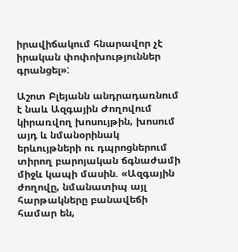իրավիճակում հնարավոր չէ իրական փոփոխություններ գրանցել»:

Աշոտ Բլեյանն անդրադառնում է նաև Ազգային Ժողովում կիրառվող խոսույթին, խոսում այդ և նմանօրինակ երևույթների ու դպրոցներում տիրող բարոյական ճգնաժամի միջև կապի մասին. «Ազգային ժողովը, նմանատիպ այլ հարթակները բանավեճի համար են,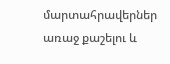մարտահրավերներ առաջ քաշելու և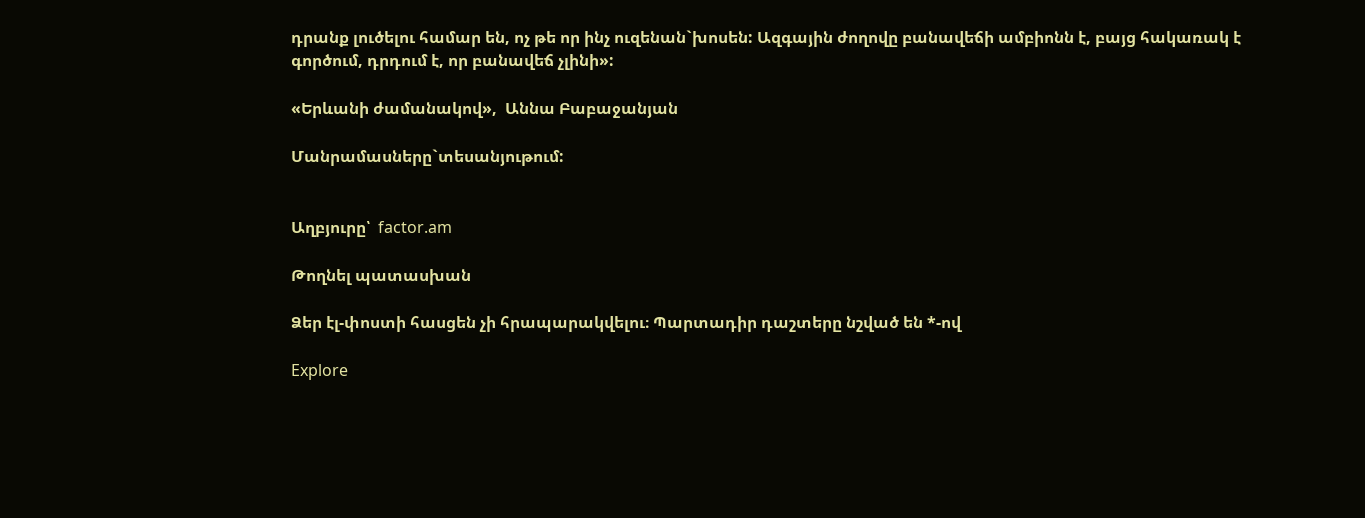դրանք լուծելու համար են, ոչ թե որ ինչ ուզենան`խոսեն: Ազգային ժողովը բանավեճի ամբիոնն է, բայց հակառակ է գործում, դրդում է, որ բանավեճ չլինի»:

«Երևանի ժամանակով»,  Աննա Բաբաջանյան

Մանրամասները`տեսանյութում:


Աղբյուրը՝  factor.am

Թողնել պատասխան

Ձեր էլ-փոստի հասցեն չի հրապարակվելու։ Պարտադիր դաշտերը նշված են *-ով

Explore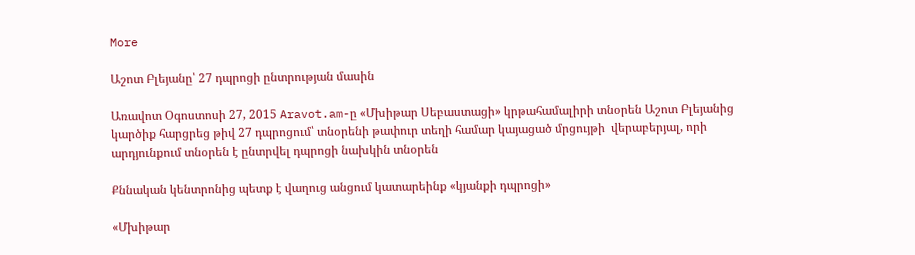More

Աշոտ Բլեյանը՝ 27 դպրոցի ընտրության մասին

Առավոտ Օգոստոսի 27, 2015 Aravot.am-ը «Մխիթար Սեբաստացի» կրթահամալիրի տնօրեն Աշոտ Բլեյանից կարծիք հարցրեց թիվ 27 դպրոցում՝ տնօրենի թափուր տեղի համար կայացած մրցույթի  վերաբերյալ, որի արդյունքում տնօրեն է ընտրվել դպրոցի նախկին տնօրեն

Քննական կենտրոնից պետք է վաղուց անցում կատարեինք «կյանքի դպրոցի»

«Մխիթար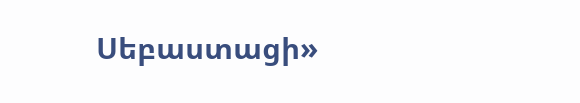Սեբաստացի»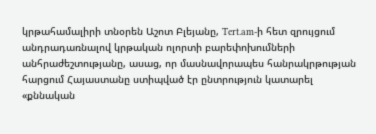կրթահամալիրի տնօրեն Աշոտ Բլեյանը, Tert.am-ի հետ զրույցում անդրադառնալով կրթական ոլորտի բարեփոխումների անհրաժեշտությանը, ասաց, որ մասնավորապես հանրակրթության հարցում Հայաստանը ստիպված էր ընտրություն կատարել «քննական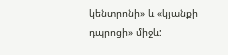կենտրոնի» և «կյանքի դպրոցի» միջև: